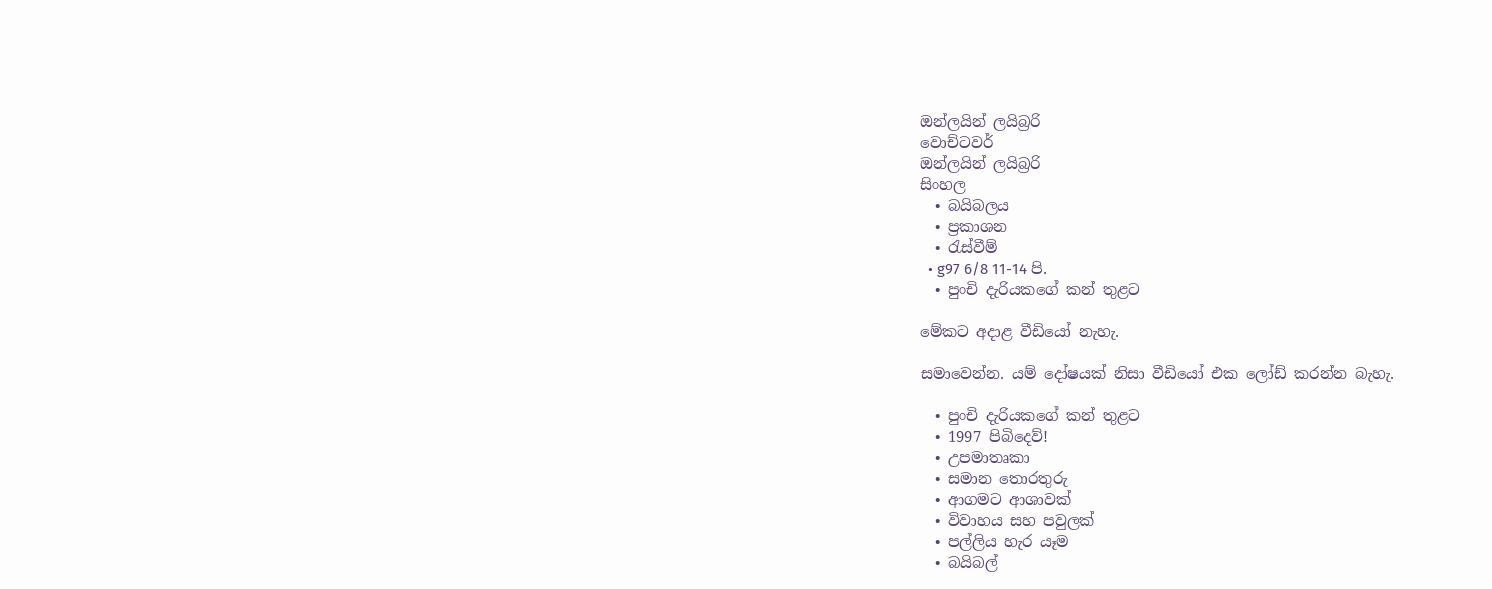ඔන්ලයින් ලයිබ්‍රරි
වොච්ටවර්
ඔන්ලයින් ලයිබ්‍රරි
සිංහල
  • බයිබලය
  • ප්‍රකාශන
  • රැස්වීම්
  • g97 6/8 11-14 පි.
  • පුංචි දැරියකගේ කන් තුළට

මේකට අදාළ වීඩියෝ නැහැ.

සමාවෙන්න. යම් දෝෂයක් නිසා වීඩියෝ එක ලෝඩ් කරන්න බැහැ.

  • පුංචි දැරියකගේ කන් තුළට
  • 1997 පිබිදෙව්!
  • උපමාතෘකා
  • සමාන තොරතුරු
  • ආගමට ආශාවක්
  • විවාහය සහ පවුලක්
  • පල්ලිය හැර යෑම
  • බයිබල්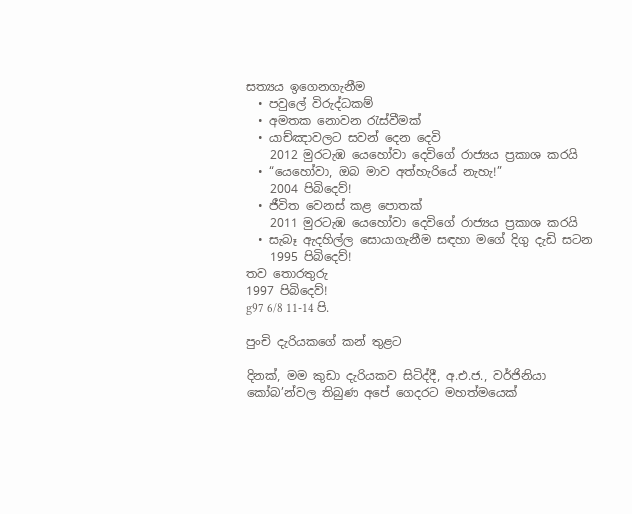සත්‍යය ඉගෙනගැනීම
  • පවුලේ විරුද්ධකම්
  • අමතක නොවන රැස්වීමක්
  • යාච්ඤාවලට සවන් දෙන දෙවි
    2012 මුරටැඹ යෙහෝවා දෙවිගේ රාජ්‍යය ප්‍රකාශ කරයි
  • “යෙහෝවා, ඔබ මාව අත්හැරියේ නැහැ!”
    2004 පිබිදෙව්!
  • ජීවිත වෙනස් කළ පොතක්
    2011 මුරටැඹ යෙහෝවා දෙවිගේ රාජ්‍යය ප්‍රකාශ කරයි
  • සැබෑ ඇදහිල්ල සොයාගැනීම සඳහා මගේ දිගු දැඩි සටන
    1995 පිබිදෙව්!
තව තොරතුරු
1997 පිබිදෙව්!
g97 6/8 11-14 පි.

පුංචි දැරියකගේ කන් තුළට

දිනක්, මම කුඩා දැරියකව සිටිද්දී, අ.එ.ජ., වර්ජිනියා කෝබ’න්වල තිබුණ අපේ ගෙදරට මහත්මයෙක්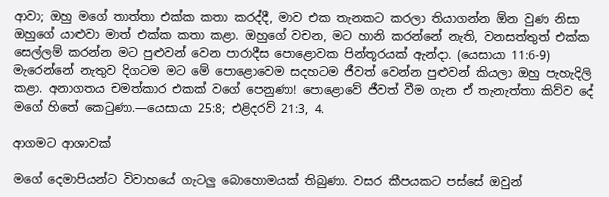ආවා; ඔහු මගේ තාත්තා එක්ක කතා කරද්දී, මාව එක තැනකට කරලා තියාගන්න ඕන වුණ නිසා ඔහුගේ යාළුවා මාත් එක්ක කතා කළා. ඔහුගේ වචන, මට හානි කරන්නේ නැති, වනසත්තුත් එක්ක සෙල්ලම් කරන්න මට පුළුවන් වෙන පාරාදීස පොළොවක පින්තූරයක් ඇන්දා. (යෙසායා 11:6-9) මැරෙන්නේ නැතුව දිගටම මට මේ පොළොවෙම සදහටම ජීවත් වෙන්න පුළුවන් කියලා ඔහු පැහැදිලි කළා. අනාගතය චමත්කාර එකක් වගේ පෙනුණා! පොළොවේ ජීවත් වීම ගැන ඒ තැනැත්තා කිව්ව දේ මගේ හිතේ කෙටුණා.—යෙසායා 25:8; එළිදරව් 21:3, 4.

ආගමට ආශාවක්

මගේ දෙමාපියන්ට විවාහයේ ගැටලු බොහොමයක් තිබුණා. වසර කීපයකට පස්සේ ඔවුන්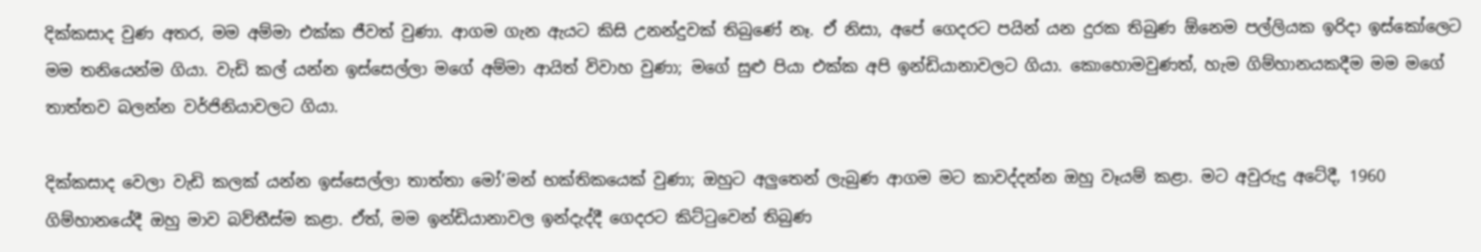දික්කසාද වුණ අතර, මම අම්මා එක්ක ජීවත් වුණා. ආගම ගැන ඇයට කිසි උනන්දුවක් තිබුණේ නෑ. ඒ නිසා, අපේ ගෙදරට පයින් යන දුරක තිබුණ ඕනෙම පල්ලියක ඉරිදා ඉස්කෝලෙට මම තනියෙන්ම ගියා. වැඩි කල් යන්න ඉස්සෙල්ලා මගේ අම්මා ආයිත් විවාහ වුණා; මගේ සුළු පියා එක්ක අපි ඉන්ඩියානාවලට ගියා. කොහොමවුණත්, හැම ගිම්හානයකදීම මම මගේ තාත්තව බලන්න වර්ජිනියාවලට ගියා.

දික්කසාද වෙලා වැඩි කලක් යන්න ඉස්සෙල්ලා තාත්තා මෝ’මන් භක්තිකයෙක් වුණා; ඔහුට අලුතෙන් ලැබුණ ආගම මට කාවද්දන්න ඔහු වෑයම් කළා. මට අවුරුදු අටේදී, 1960 ගිම්හානයේදී ඔහු මාව බව්තීස්ම කළා. ඒත්, මම ඉන්ඩියානාවල ඉන්දැද්දී ගෙදරට කිට්ටුවෙන් තිබුණ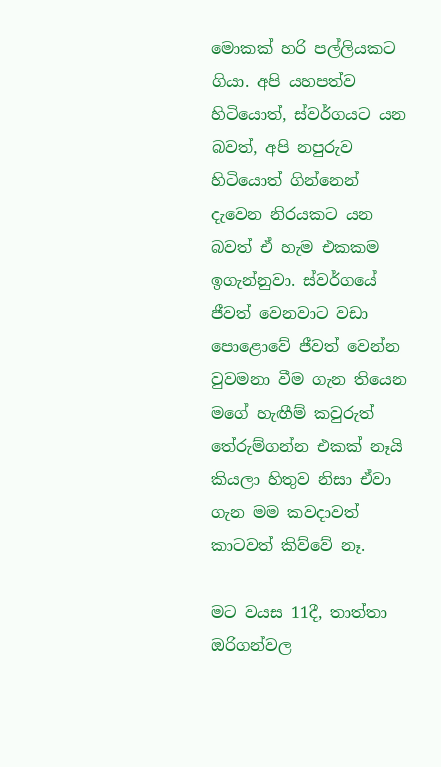මොකක් හරි පල්ලියකට ගියා. අපි යහපත්ව හිටියොත්, ස්වර්ගයට යන බවත්, අපි නපුරුව හිටියොත් ගින්නෙන් දැවෙන නිරයකට යන බවත් ඒ හැම එකකම ඉගැන්නුවා. ස්වර්ගයේ ජීවත් වෙනවාට වඩා පොළොවේ ජීවත් වෙන්න වුවමනා වීම ගැන තියෙන මගේ හැඟීම් කවුරුත් තේරුම්ගන්න එකක් නෑයි කියලා හිතුව නිසා ඒවා ගැන මම කවදාවත් කාටවත් කිව්වේ නෑ.

මට වයස 11දී, තාත්තා ඔරිගන්වල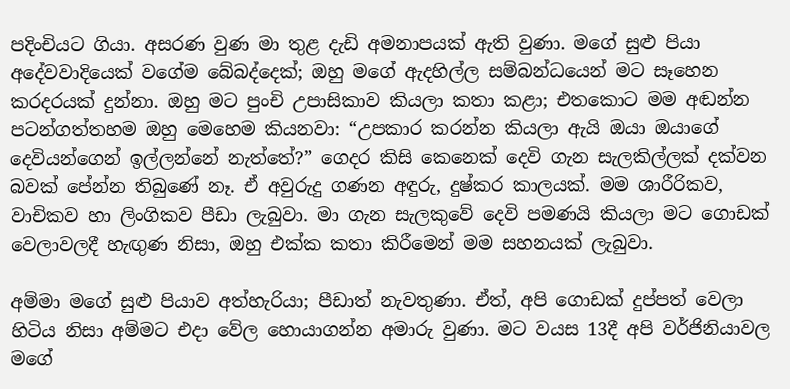පදිංචියට ගියා. අසරණ වුණ මා තුළ දැඩි අමනාපයක් ඇති වුණා. මගේ සුළු පියා අදේවවාදියෙක් වගේම බේබද්දෙක්; ඔහු මගේ ඇදහිල්ල සම්බන්ධයෙන් මට සෑහෙන කරදරයක් දුන්නා. ඔහු මට පුංචි උපාසිකාව කියලා කතා කළා; එතකොට මම අඬන්න පටන්ගත්තහම ඔහු මෙහෙම කියනවා: “උපකාර කරන්න කියලා ඇයි ඔයා ඔයාගේ දෙවියන්ගෙන් ඉල්ලන්නේ නැත්තේ?” ගෙදර කිසි කෙනෙක් දෙවි ගැන සැලකිල්ලක් දක්වන බවක් පේන්න තිබුණේ නෑ. ඒ අවුරුදු ගණන අඳුරු, දුෂ්කර කාලයක්. මම ශාරීරිකව, වාචිකව හා ලිංගිකව පීඩා ලැබුවා. මා ගැන සැලකුවේ දෙවි පමණයි කියලා මට ගොඩක් වෙලාවලදී හැඟුණ නිසා, ඔහු එක්ක කතා කිරීමෙන් මම සහනයක් ලැබුවා.

අම්මා මගේ සුළු පියාව අත්හැරියා; පීඩාත් නැවතුණා. ඒත්, අපි ගොඩක් දුප්පත් වෙලා හිටිය නිසා අම්මට එදා වේල හොයාගන්න අමාරු වුණා. මට වයස 13දී අපි වර්ජිනියාවල මගේ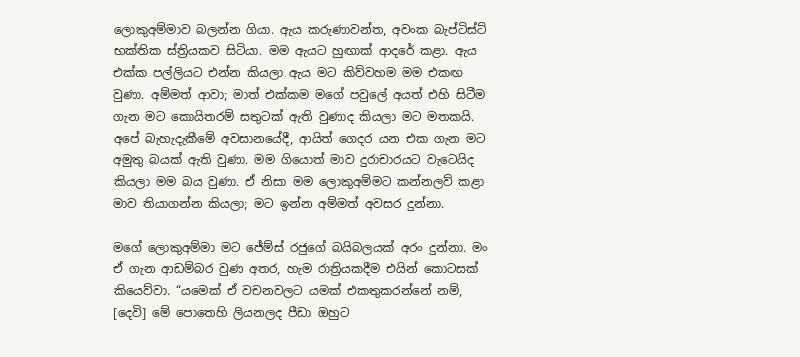ලොකුඅම්මාව බලන්න ගියා. ඇය කරුණාවන්ත, අවංක බැප්ටිස්ට් භක්තික ස්ත්‍රියකව සිටියා. මම ඇයට හුඟාක් ආදරේ කළා. ඇය එක්ක පල්ලියට එන්න කියලා ඇය මට කිව්වහම මම එකඟ වුණා. අම්මත් ආවා; මාත් එක්කම මගේ පවුලේ අයත් එහි සිටීම ගැන මට කොයිතරම් සතුටක් ඇති වුණාද කියලා මට මතකයි. අපේ බැහැදැකීමේ අවසානයේදී, ආයිත් ගෙදර යන එක ගැන මට අමුතු බයක් ඇති වුණා. මම ගියොත් මාව දුරාචාරයට වැටෙයිද කියලා මම බය වුණා. ඒ නිසා මම ලොකුඅම්මට කන්නලව් කළා මාව තියාගන්න කියලා; මට ඉන්න අම්මත් අවසර දුන්නා.

මගේ ලොකුඅම්මා මට ජේම්ස් රජුගේ බයිබලයක් අරං දුන්නා. මං ඒ ගැන ආඩම්බර වුණ අතර, හැම රාත්‍රියකදීම එයින් කොටසක් කියෙව්වා. “යමෙක් ඒ වචනවලට යමක් එකතුකරන්නේ නම්, [දෙවි] මේ පොතෙහි ලියනලද පීඩා ඔහුට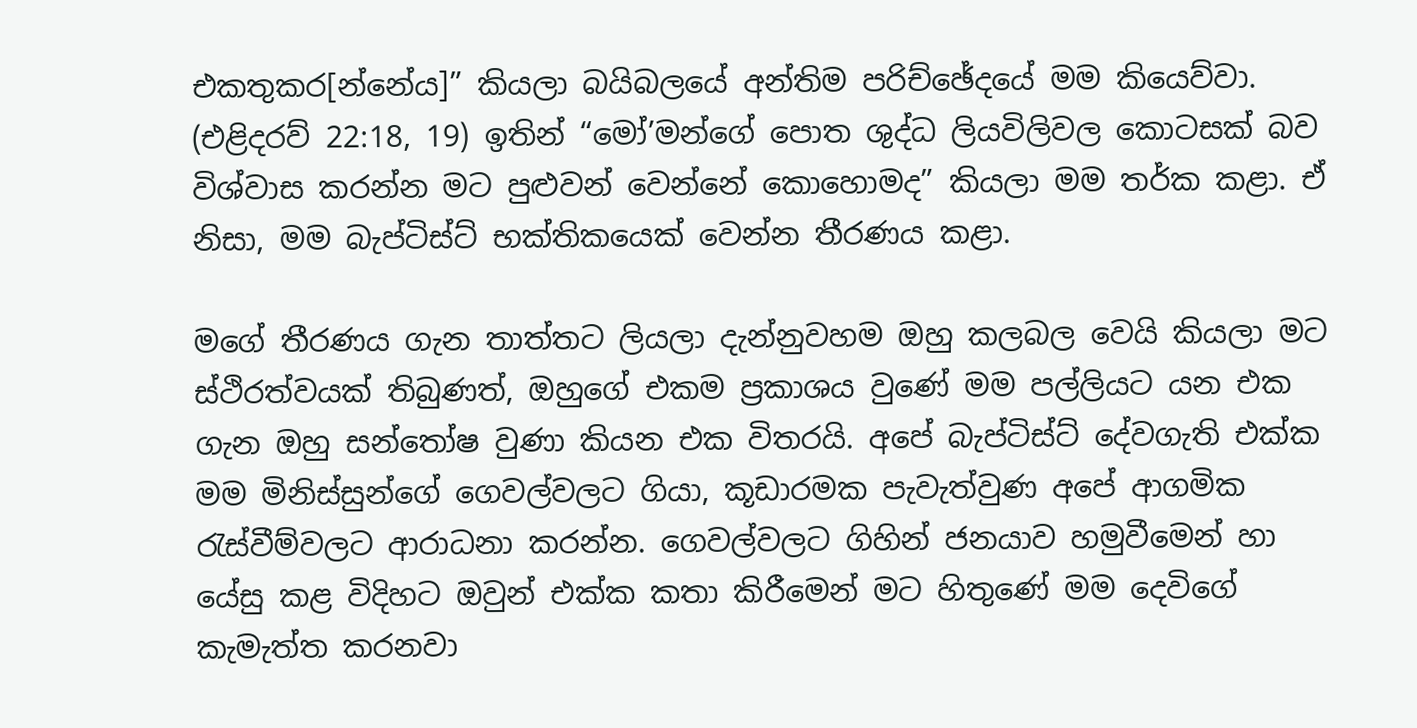එකතුකර[න්නේය]” කියලා බයිබලයේ අන්තිම පරිච්ඡේදයේ මම කියෙව්වා. (එළිදරව් 22:18, 19) ඉතින් “මෝ’මන්ගේ පොත ශුද්ධ ලියවිලිවල කොටසක් බව විශ්වාස කරන්න මට පුළුවන් වෙන්නේ කොහොමද” කියලා මම තර්ක කළා. ඒ නිසා, මම බැප්ටිස්ට් භක්තිකයෙක් වෙන්න තීරණය කළා.

මගේ තීරණය ගැන තාත්තට ලියලා දැන්නුවහම ඔහු කලබල වෙයි කියලා මට ස්ථිරත්වයක් තිබුණත්, ඔහුගේ එකම ප්‍රකාශය වුණේ මම පල්ලියට යන එක ගැන ඔහු සන්තෝෂ වුණා කියන එක විතරයි. අපේ බැප්ටිස්ට් දේවගැති එක්ක මම මිනිස්සුන්ගේ ගෙවල්වලට ගියා, කූඩාරමක පැවැත්වුණ අපේ ආගමික රැස්වීම්වලට ආරාධනා කරන්න. ගෙවල්වලට ගිහින් ජනයාව හමුවීමෙන් හා යේසු කළ විදිහට ඔවුන් එක්ක කතා කිරීමෙන් මට හිතුණේ මම දෙවිගේ කැමැත්ත කරනවා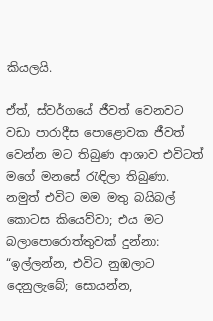කියලයි.

ඒත්, ස්වර්ගයේ ජීවත් වෙනවට වඩා පාරාදීස පොළොවක ජීවත් වෙන්න මට තිබුණ ආශාව එවිටත් මගේ මනසේ රැඳිලා තිබුණා. නමුත් එවිට මම මතු බයිබල් කොටස කියෙව්වා; එය මට බලාපොරොත්තුවක් දුන්නා: “ඉල්ලන්න, එවිට නුඹලාට දෙනුලැබේ; සොයන්න,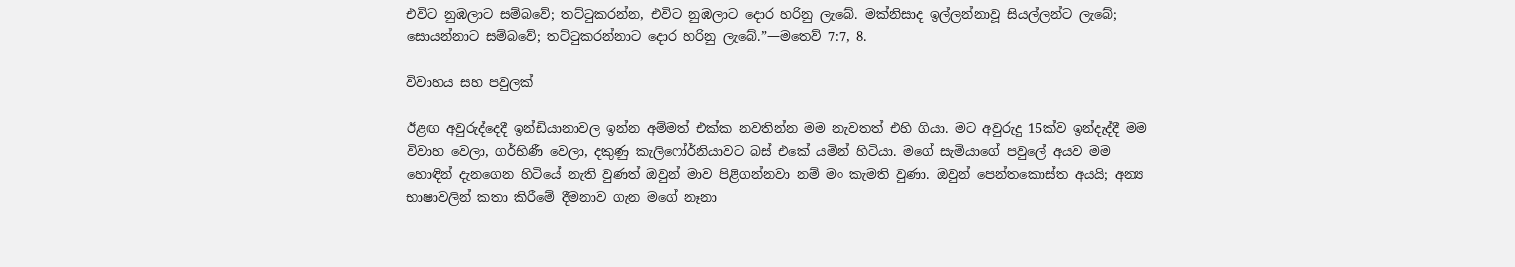එවිට නුඹලාට සම්බවේ; තට්ටුකරන්න, එවිට නුඹලාට දොර හරිනු ලැබේ. මක්නිසාද ඉල්ලන්නාවූ සියල්ලන්ට ලැබේ; සොයන්නාට සම්බවේ; තට්ටුකරන්නාට දොර හරිනු ලැබේ.”—මතෙව් 7:7, 8.

විවාහය සහ පවුලක්

ඊළඟ අවුරුද්දෙදී ඉන්ඩියානාවල ඉන්න අම්මත් එක්ක නවතින්න මම නැවතත් එහි ගියා. මට අවුරුදු 15ක්ව ඉන්දැද්දී මම විවාහ වෙලා, ගර්භිණී වෙලා, දකුණු කැලිෆෝර්නියාවට බස් එකේ යමින් හිටියා. මගේ සැමියාගේ පවුලේ අයව මම හොඳින් දැනගෙන හිටියේ නැති වුණත් ඔවුන් මාව පිළිගන්නවා නම් මං කැමති වුණා. ඔවුන් පෙන්තකොස්ත අයයි; අන්‍ය භාෂාවලින් කතා කිරීමේ දීමනාව ගැන මගේ නෑනා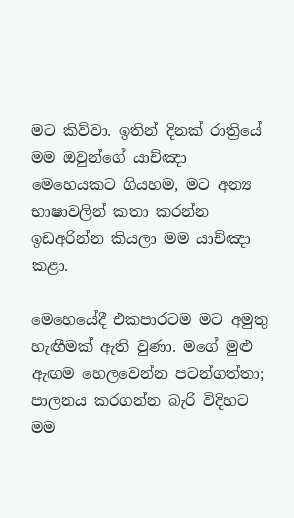මට කිව්වා. ඉතින් දිනක් රාත්‍රියේ මම ඔවුන්ගේ යාච්ඤා මෙහෙයකට ගියහම, මට අන්‍ය භාෂාවලින් කතා කරන්න ඉඩඅරින්න කියලා මම යාච්ඤා කළා.

මෙහෙයේදී එකපාරටම මට අමුතු හැඟීමක් ඇති වුණා. මගේ මුළු ඇඟම හෙලවෙන්න පටන්ගත්තා; පාලනය කරගන්න බැරි විදිහට මම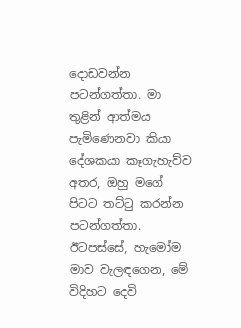දොඩවන්න පටන්ගත්තා. මා තුළින් ආත්මය පැමිණෙනවා කියා දේශකයා කෑගැහැව්ව අතර, ඔහු මගේ පිටට තට්ටු කරන්න පටන්ගත්තා. ඊටපස්සේ, හැමෝම මාව වැලඳගෙන, මේ විදිහට දෙවි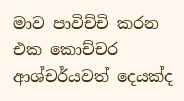මාව පාවිච්චි කරන එක කොච්චර ආශ්චර්යවත් දෙයක්ද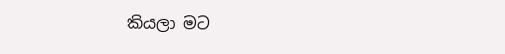කියලා මට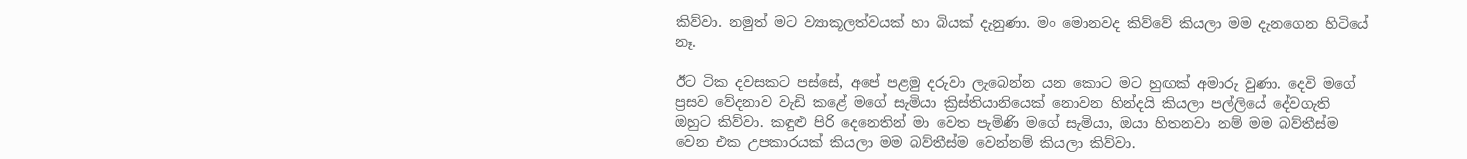කිව්වා. නමුත් මට ව්‍යාකූලත්වයක් හා බියක් දැනුණා. මං මොනවද කිව්වේ කියලා මම දැනගෙන හිටියේ නෑ.

ඊට ටික දවසකට පස්සේ, අපේ පළමු දරුවා ලැබෙන්න යන කොට මට හුඟක් අමාරු වුණා. දෙවි මගේ ප්‍රසව වේදනාව වැඩි කළේ මගේ සැමියා ක්‍රිස්තියානියෙක් නොවන හින්දයි කියලා පල්ලියේ දේවගැති ඔහුට කිව්වා. කඳුළු පිරි දෙනෙතින් මා වෙත පැමිණි මගේ සැමියා, ඔයා හිතනවා නම් මම බව්තීස්ම වෙන එක උපකාරයක් කියලා මම බව්තීස්ම වෙන්නම් කියලා කිව්වා.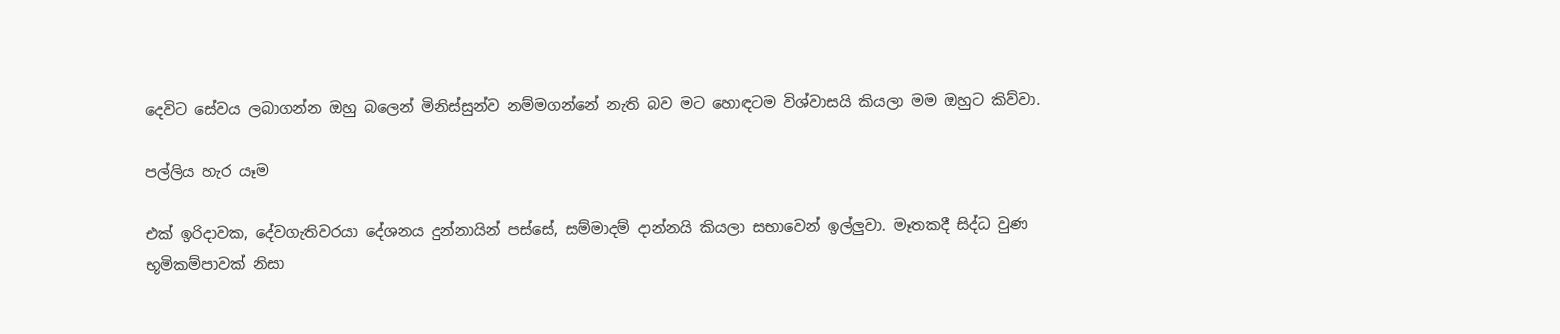දෙවිට සේවය ලබාගන්න ඔහු බලෙන් මිනිස්සුන්ව නම්මගන්නේ නැති බව මට හොඳටම විශ්වාසයි කියලා මම ඔහුට කිව්වා.

පල්ලිය හැර යෑම

එක් ඉරිදාවක, දේවගැතිවරයා දේශනය දුන්නායින් පස්සේ, සම්මාදම් දාන්නයි කියලා සභාවෙන් ඉල්ලුවා. මෑතකදී සිද්ධ වුණ භූමිකම්පාවක් නිසා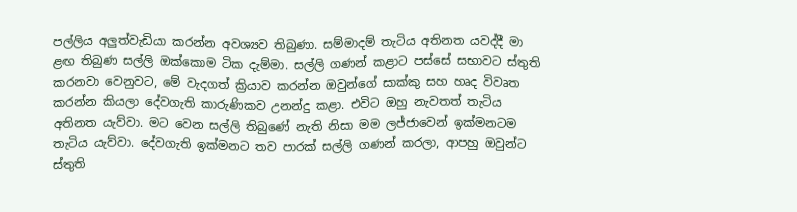පල්ලිය අලුත්වැඩියා කරන්න අවශ්‍යව තිබුණා. සම්මාදම් තැටිය අතිනත යවද්දී මා ළඟ තිබුණ සල්ලි ඔක්කොම ටික දැම්මා. සල්ලි ගණන් කළාට පස්සේ සභාවට ස්තුති කරනවා වෙනුවට, මේ වැදගත් ක්‍රියාව කරන්න ඔවුන්ගේ සාක්කු සහ හෘද විවෘත කරන්න කියලා දේවගැති කාරුණිකව උනන්දු කළා. එවිට ඔහු නැවතත් තැටිය අතිනත යැව්වා. මට වෙන සල්ලි තිබුණේ නැති නිසා මම ලජ්ජාවෙන් ඉක්මනටම තැටිය යැව්වා. දේවගැති ඉක්මනට තව පාරක් සල්ලි ගණන් කරලා, ආපහු ඔවුන්ට ස්තුති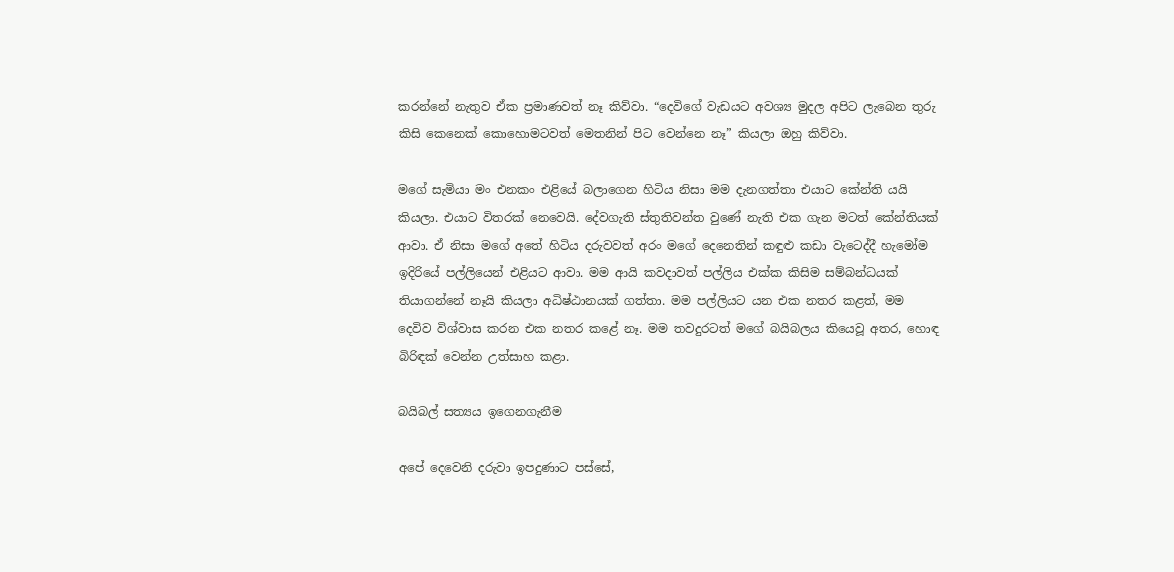කරන්නේ නැතුව ඒක ප්‍රමාණවත් නෑ කිව්වා. “දෙවිගේ වැඩයට අවශ්‍ය මුදල අපිට ලැබෙන තුරු කිසි කෙනෙක් කොහොමටවත් මෙතනින් පිට වෙන්නෙ නෑ” කියලා ඔහු කිව්වා.

මගේ සැමියා මං එනකං එළියේ බලාගෙන හිටිය නිසා මම දැනගත්තා එයාට කේන්ති යයි කියලා. එයාට විතරක් නෙවෙයි. දේවගැති ස්තුතිවන්ත වුණේ නැති එක ගැන මටත් කේන්තියක් ආවා. ඒ නිසා මගේ අතේ හිටිය දරුවවත් අරං මගේ දෙනෙතින් කඳුළු කඩා වැටෙද්දී හැමෝම ඉදිරියේ පල්ලියෙන් එළියට ආවා. මම ආයි කවදාවත් පල්ලිය එක්ක කිසිම සම්බන්ධයක් තියාගන්නේ නෑයි කියලා අධිෂ්ඨානයක් ගත්තා. මම පල්ලියට යන එක නතර කළත්, මම දෙවිව විශ්වාස කරන එක නතර කළේ නෑ. මම තවදුරටත් මගේ බයිබලය කියෙවූ අතර, හොඳ බිරිඳක් වෙන්න උත්සාහ කළා.

බයිබල් සත්‍යය ඉගෙනගැනීම

අපේ දෙවෙනි දරුවා ඉපදුණාට පස්සේ,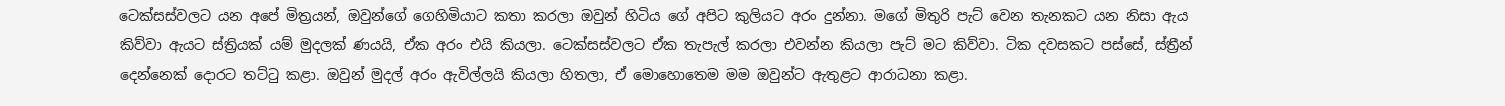ටෙක්සස්වලට යන අපේ මිත්‍රයන්, ඔවුන්ගේ ගෙහිමියාට කතා කරලා ඔවුන් හිටිය ගේ අපිට කුලියට අරං දුන්නා. මගේ මිතුරි පැට් වෙන තැනකට යන නිසා ඇය කිව්වා ඇයට ස්ත්‍රියක් යම් මුදලක් ණයයි, ඒක අරං එයි කියලා. ටෙක්සස්වලට ඒක තැපැල් කරලා එවන්න කියලා පැට් මට කිව්වා. ටික දවසකට පස්සේ, ස්ත්‍රීන් දෙන්නෙක් දොරට තට්ටු කළා. ඔවුන් මුදල් අරං ඇවිල්ලයි කියලා හිතලා, ඒ මොහොතෙම මම ඔවුන්ට ඇතුළට ආරාධනා කළා.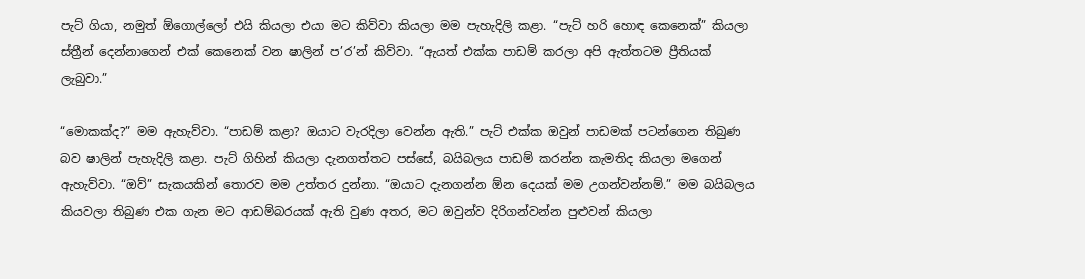පැට් ගියා, නමුත් ඕගොල්ලෝ එයි කියලා එයා මට කිව්වා කියලා මම පැහැදිලි කළා. “පැට් හරි හොඳ කෙනෙක්” කියලා ස්ත්‍රීන් දෙන්නාගෙන් එක් කෙනෙක් වන ෂාලින් ප’ර’න් කිව්වා. “ඇයත් එක්ක පාඩම් කරලා අපි ඇත්තටම ප්‍රීතියක් ලැබුවා.”

“මොකක්ද?” මම ඇහැව්වා. “පාඩම් කළා? ඔයාට වැරදිලා වෙන්න ඇති.” පැට් එක්ක ඔවුන් පාඩමක් පටන්ගෙන තිබුණ බව ෂාලින් පැහැදිලි කළා. පැට් ගිහින් කියලා දැනගත්තට පස්සේ, බයිබලය පාඩම් කරන්න කැමතිද කියලා මගෙන් ඇහැව්වා. “ඔව්” සැකයකින් තොරව මම උත්තර දුන්නා. “ඔයාට දැනගන්න ඕන දෙයක් මම උගන්වන්නම්.” මම බයිබලය කියවලා තිබුණ එක ගැන මට ආඩම්බරයක් ඇති වුණ අතර, මට ඔවුන්ව දිරිගන්වන්න පුළුවන් කියලා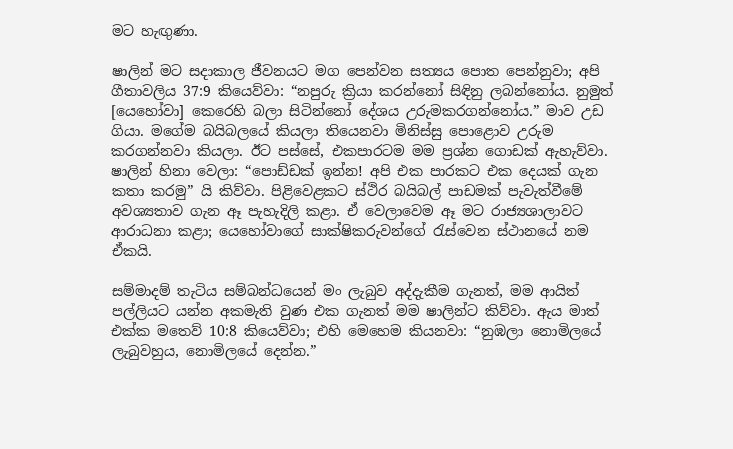මට හැඟුණා.

ෂාලින් මට සදාකාල ජීවනයට මග පෙන්වන සත්‍යය පොත පෙන්නුවා; අපි ගීතාවලිය 37:9 කියෙව්වා: “නපුරු ක්‍රියා කරන්නෝ සිඳිනු ලබන්නෝය. නුමුත් [යෙහෝවා] කෙරෙහි බලා සිටින්නෝ දේශය උරුමකරගන්නෝය.” මාව උඩ ගියා. මගේම බයිබලයේ කියලා තියෙනවා මිනිස්සු පොළොව උරුම කරගන්නවා කියලා. ඊට පස්සේ, එකපාරටම මම ප්‍රශ්න ගොඩක් ඇහැව්වා. ෂාලින් හිනා වෙලා: “පොඩ්ඩක් ඉන්න! අපි එක පාරකට එක දෙයක් ගැන කතා කරමු” යි කිව්වා. පිළිවෙළකට ස්ථිර බයිබල් පාඩමක් පැවැත්වීමේ අවශ්‍යතාව ගැන ඈ පැහැදිලි කළා. ඒ වෙලාවෙම ඈ මට රාජ්‍යශාලාවට ආරාධනා කළා; යෙහෝවාගේ සාක්ෂිකරුවන්ගේ රැස්වෙන ස්ථානයේ නම ඒකයි.

සම්මාදම් තැටිය සම්බන්ධයෙන් මං ලැබුව අද්දැකීම ගැනත්, මම ආයිත් පල්ලියට යන්න අකමැති වුණ එක ගැනත් මම ෂාලින්ට කිව්වා. ඇය මාත් එක්ක මතෙව් 10:8 කියෙව්වා; එහි මෙහෙම කියනවා: “නුඹලා නොමිලයේ ලැබුවහුය, නොමිලයේ දෙන්න.”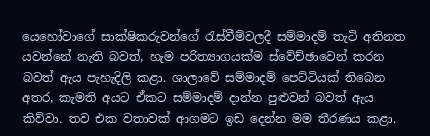යෙහෝවාගේ සාක්ෂිකරුවන්ගේ රැස්වීම්වලදී සම්මාදම් තැටි අතිනත යවන්නේ නැති බවත්, හැම පරිත්‍යාගයක්ම ස්වේච්ඡාවෙන් කරන බවත් ඇය පැහැදිලි කළා. ශාලාවේ සම්මාදම් පෙට්ටියක් තිබෙන අතර, කැමති අයට ඒකට සම්මාදම් දාන්න පුළුවන් බවත් ඇය කිව්වා. තව එක වතාවක් ආගමට ඉඩ දෙන්න මම තීරණය කළා.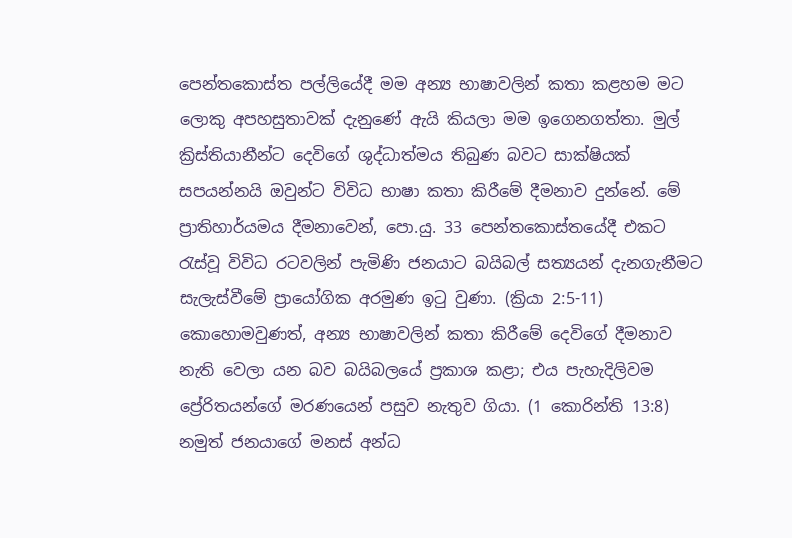පෙන්තකොස්ත පල්ලියේදී මම අන්‍ය භාෂාවලින් කතා කළහම මට ලොකු අපහසුතාවක් දැනුණේ ඇයි කියලා මම ඉගෙනගත්තා. මුල් ක්‍රිස්තියානීන්ට දෙවිගේ ශුද්ධාත්මය තිබුණ බවට සාක්ෂියක් සපයන්නයි ඔවුන්ට විවිධ භාෂා කතා කිරීමේ දීමනාව දුන්නේ. මේ ප්‍රාතිහාර්යමය දීමනාවෙන්, පො.යු. 33 පෙන්තකොස්තයේදී එකට රැස්වූ විවිධ රටවලින් පැමිණි ජනයාට බයිබල් සත්‍යයන් දැනගැනීමට සැලැස්වීමේ ප්‍රායෝගික අරමුණ ඉටු වුණා. (ක්‍රියා 2:5-11) කොහොමවුණත්, අන්‍ය භාෂාවලින් කතා කිරීමේ දෙවිගේ දීමනාව නැති වෙලා යන බව බයිබලයේ ප්‍රකාශ කළා; එය පැහැදිලිවම ප්‍රේරිතයන්ගේ මරණයෙන් පසුව නැතුව ගියා. (1 කොරින්ති 13:8) නමුත් ජනයාගේ මනස් අන්ධ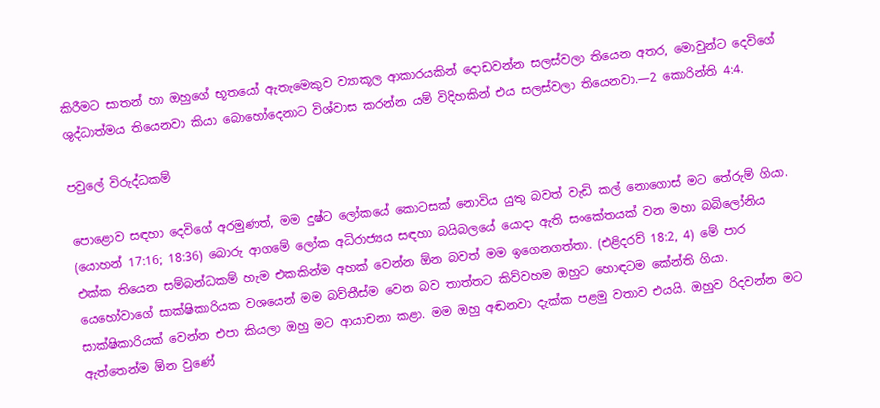කිරීමට සාතන් හා ඔහුගේ භූතයෝ ඇතැමෙකුව ව්‍යාකූල ආකාරයකින් දොඩවන්න සලස්වලා තියෙන අතර, මොවුන්ට දෙවිගේ ශුද්ධාත්මය තියෙනවා කියා බොහෝදෙනාට විශ්වාස කරන්න යම් විදිහකින් එය සලස්වලා තියෙනවා.—2 කොරින්ති 4:4.

පවුලේ විරුද්ධකම්

පොළොව සඳහා දෙවිගේ අරමුණත්, මම දුෂ්ට ලෝකයේ කොටසක් නොවිය යුතු බවත් වැඩි කල් නොගොස් මට තේරුම් ගියා. (යොහන් 17:16; 18:36) බොරු ආගමේ ලෝක අධිරාජ්‍යය සඳහා බයිබලයේ යොදා ඇති සංකේතයක් වන මහා බබිලෝනිය එක්ක තියෙන සම්බන්ධකම් හැම එකකින්ම අහක් වෙන්න ඕන බවත් මම ඉගෙනගත්තා. (එළිදරව් 18:2, 4) මේ පාර යෙහෝවාගේ සාක්ෂිකාරියක වශයෙන් මම බව්තීස්ම වෙන බව තාත්තට කිව්වහම ඔහුට හොඳටම කේන්ති ගියා. සාක්ෂිකාරියක් වෙන්න එපා කියලා ඔහු මට ආයාචනා කළා. මම ඔහු අඬනවා දැක්ක පළමු වතාව එයයි. ඔහුව රිදවන්න මට ඇත්තෙන්ම ඕන වුණේ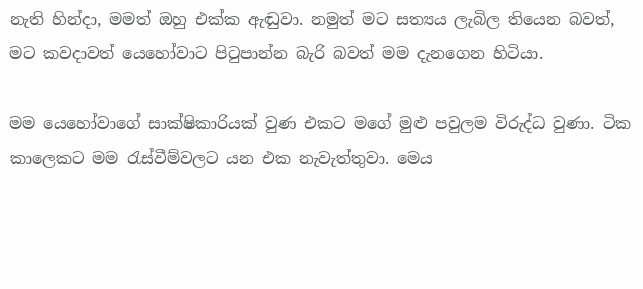නැති හින්දා, මමත් ඔහු එක්ක ඇඬුවා. නමුත් මට සත්‍යය ලැබිල තියෙන බවත්, මට කවදාවත් යෙහෝවාට පිටුපාන්න බැරි බවත් මම දැනගෙන හිටියා.

මම යෙහෝවාගේ සාක්ෂිකාරියක් වුණ එකට මගේ මුළු පවුලම විරුද්ධ වුණා. ටික කාලෙකට මම රැස්වීම්වලට යන එක නැවැත්තුවා. මෙය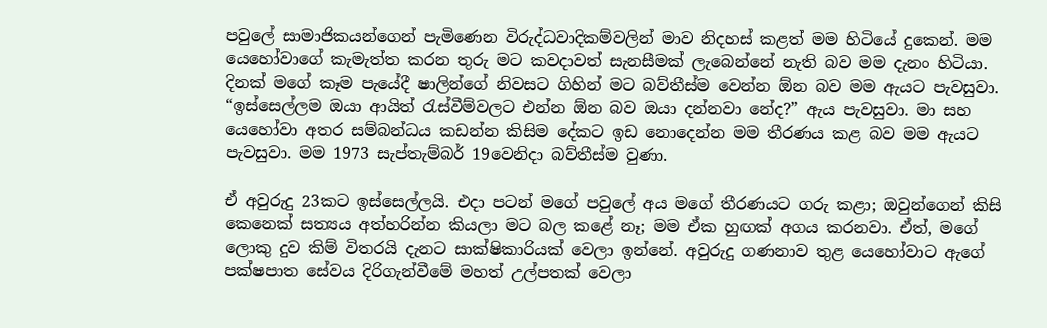පවුලේ සාමාජිකයන්ගෙන් පැමිණෙන විරුද්ධවාදිකම්වලින් මාව නිදහස් කළත් මම හිටියේ දුකෙන්. මම යෙහෝවාගේ කැමැත්ත කරන තුරු මට කවදාවත් සැනසීමක් ලැබෙන්නේ නැති බව මම දැනං හිටියා. දිනක් මගේ කෑම පැයේදී ෂාලින්ගේ නිවසට ගිහින් මට බව්තීස්ම වෙන්න ඕන බව මම ඇයට පැවසුවා. “ඉස්සෙල්ලම ඔයා ආයිත් රැස්වීම්වලට එන්න ඕන බව ඔයා දන්නවා නේද?” ඇය පැවසුවා. මා සහ යෙහෝවා අතර සම්බන්ධය කඩන්න කිසිම දේකට ඉඩ නොදෙන්න මම තීරණය කළ බව මම ඇයට පැවසුවා. මම 1973 සැප්තැම්බර් 19වෙනිදා බව්තීස්ම වුණා.

ඒ අවුරුදු 23කට ඉස්සෙල්ලයි. එදා පටන් මගේ පවුලේ අය මගේ තීරණයට ගරු කළා; ඔවුන්ගෙන් කිසි කෙනෙක් සත්‍යය අත්හරින්න කියලා මට බල කළේ නෑ; මම ඒක හුඟක් අගය කරනවා. ඒත්, මගේ ලොකු දුව කිම් විතරයි දැනට සාක්ෂිකාරියක් වෙලා ඉන්නේ. අවුරුදු ගණනාව තුළ යෙහෝවාට ඇගේ පක්ෂපාත සේවය දිරිගැන්වීමේ මහත් උල්පතක් වෙලා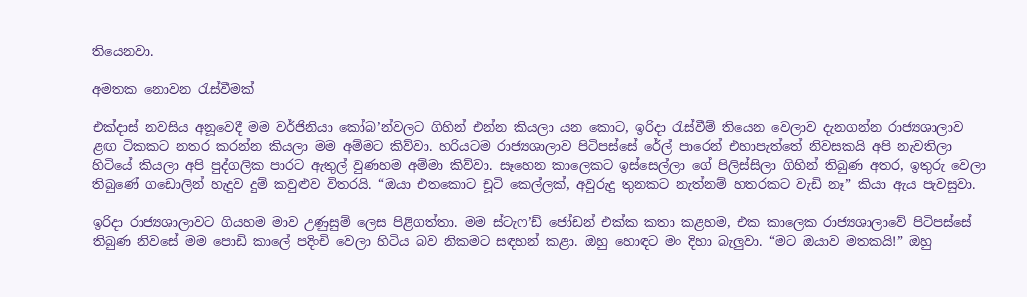තියෙනවා.

අමතක නොවන රැස්වීමක්

එක්දාස් නවසිය අනූවෙදී මම වර්ජිනියා කෝබ’න්වලට ගිහින් එන්න කියලා යන කොට, ඉරිදා රැස්වීම් තියෙන වෙලාව දැනගන්න රාජ්‍යශාලාව ළඟ ටිකකට නතර කරන්න කියලා මම අම්මට කිව්වා. හරියටම රාජ්‍යශාලාව පිටිපස්සේ රේල් පාරෙන් එහාපැත්තේ නිවසකයි අපි නැවතිලා හිටියේ කියලා අපි පුද්ගලික පාරට ඇතුල් වුණහම අම්මා කිව්වා. සෑහෙන කාලෙකට ඉස්සෙල්ලා ගේ පිලිස්සිලා ගිහින් තිබුණ අතර, ඉතුරු වෙලා තිබුණේ ගඩොලින් හැදුව දුම් කවුළුව විතරයි. “ඔයා එතකොට චූටි කෙල්ලක්, අවුරුදු තුනකට නැත්නම් හතරකට වැඩි නෑ” කියා ඇය පැවසුවා.

ඉරිදා රාජ්‍යශාලාවට ගියහම මාව උණුසුම් ලෙස පිළිගත්තා. මම ස්ටැෆ’ඩ් ජෝඩන් එක්ක කතා කළහම, එක කාලෙක රාජ්‍යශාලාවේ පිටිපස්සේ තිබුණ නිවසේ මම පොඩි කාලේ පදිංචි වෙලා හිටිය බව නිකමට සඳහන් කළා. ඔහු හොඳට මං දිහා බැලුවා. “මට ඔයාව මතකයි!” ඔහු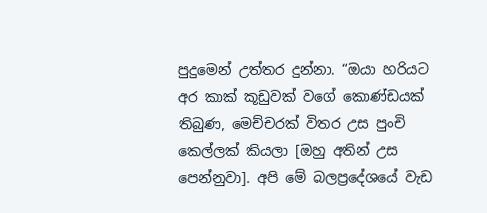පුදුමෙන් උත්තර දුන්නා. “ඔයා හරියට අර කාක් කූඩුවක් වගේ කොණ්ඩයක් තිබුණ, මෙච්චරක් විතර උස පුංචි කෙල්ලක් කියලා [ඔහු අතින් උස පෙන්නුවා]. අපි මේ බලප්‍රදේශයේ වැඩ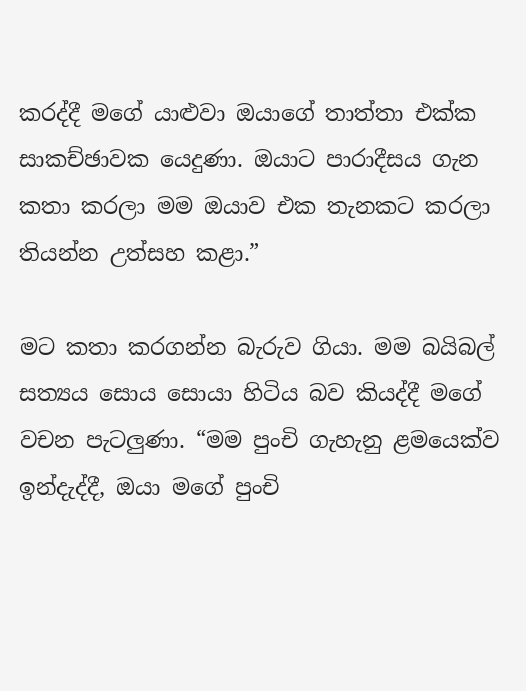කරද්දී මගේ යාළුවා ඔයාගේ තාත්තා එක්ක සාකච්ඡාවක යෙදුණා. ඔයාට පාරාදීසය ගැන කතා කරලා මම ඔයාව එක තැනකට කරලා තියන්න උත්සහ කළා.”

මට කතා කරගන්න බැරුව ගියා. මම බයිබල් සත්‍යය සොය සොයා හිටිය බව කියද්දී මගේ වචන පැටලුණා. “මම පුංචි ගැහැනු ළමයෙක්ව ඉන්දැද්දී, ඔයා මගේ පුංචි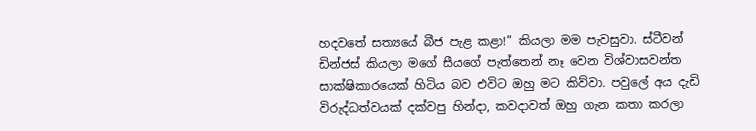හදවතේ සත්‍යයේ බීජ පැළ කළා!” කියලා මම පැවසුවා. ස්ටීවන් ඩින්ජස් කියලා මගේ සීයගේ පැත්තෙන් නෑ වෙන විශ්වාසවන්ත සාක්ෂිකාරයෙක් හිටිය බව එවිට ඔහු මට කිව්වා. පවුලේ අය දැඩි විරුද්ධත්වයක් දක්වපු හින්දා, කවදාවත් ඔහු ගැන කතා කරලා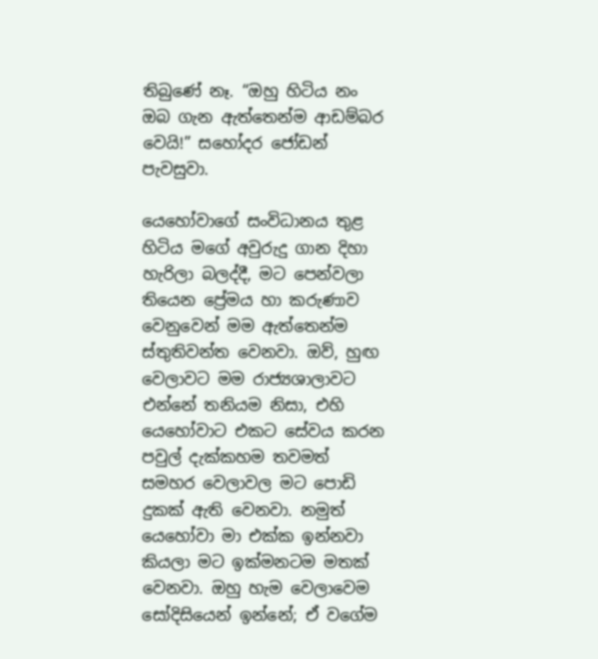තිබුණේ නෑ. “ඔහු හිටිය නං ඔබ ගැන ඇත්තෙන්ම ආඩම්බර වෙයි!” සහෝදර ජෝඩන් පැවසුවා.

යෙහෝවාගේ සංවිධානය තුළ හිටිය මගේ අවුරුදු ගාන දිහා හැරිලා බලද්දී, මට පෙන්වලා තියෙන ප්‍රේමය හා කරුණාව වෙනුවෙන් මම ඇත්තෙන්ම ස්තුතිවන්ත වෙනවා. ඔව්, හුඟ වෙලාවට මම රාජ්‍යශාලාවට එන්නේ තනියම නිසා, එහි යෙහෝවාට එකට සේවය කරන පවුල් දැක්කහම තවමත් සමහර වෙලාවල මට පොඩි දුකක් ඇති වෙනවා. නමුත් යෙහෝවා මා එක්ක ඉන්නවා කියලා මට ඉක්මනටම මතක් වෙනවා. ඔහු හැම වෙලාවෙම සෝදිසියෙන් ඉන්නේ; ඒ වගේම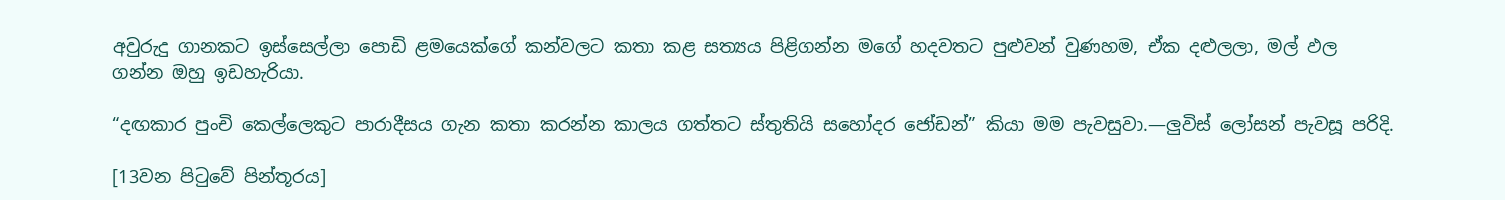අවුරුදු ගානකට ඉස්සෙල්ලා පොඩි ළමයෙක්ගේ කන්වලට කතා කළ සත්‍යය පිළිගන්න මගේ හදවතට පුළුවන් වුණහම, ඒක දළුලලා, මල් ඵල ගන්න ඔහු ඉඩහැරියා.

“දඟකාර පුංචි කෙල්ලෙකුට පාරාදීසය ගැන කතා කරන්න කාලය ගත්තට ස්තුතියි සහෝදර ජෝඩන්” කියා මම පැවසුවා.—ලුවිස් ලෝසන් පැවසූ පරිදි.

[13වන පිටුවේ පින්තූරය]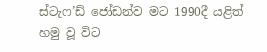ස්ටැෆ’ඩ් ජෝඩන්ව මට 1990දී යළිත් හමු වූ විට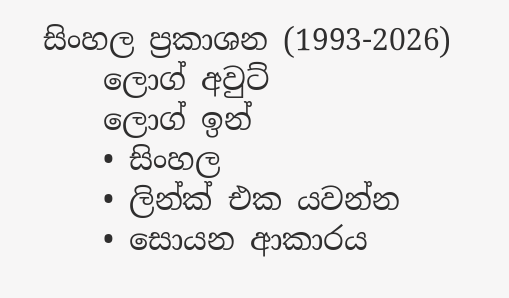සිංහල ප්‍රකාශන (1993-2026)
    ලොග් අවුට්
    ලොග් ඉන්
    • සිංහල
    • ලින්ක් එක යවන්න
    • සොයන ආකාරය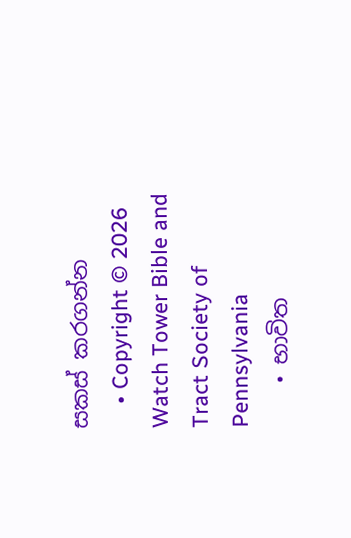සකස් කරගන්න
    • Copyright © 2026 Watch Tower Bible and Tract Society of Pennsylvania
    • භාවිත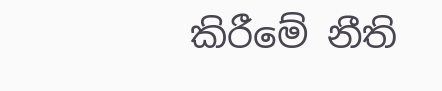කිරීමේ නීති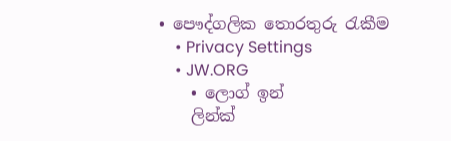• පෞද්ගලික තොරතුරු රැකීම
    • Privacy Settings
    • JW.ORG
    • ලොග් ඉන්
    ලින්ක්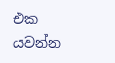එක යවන්න